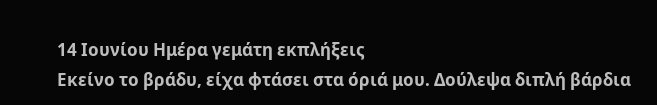14 Ιουνίου Ημέρα γεμάτη εκπλήξεις
Εκείνο το βράδυ, είχα φτάσει στα όριά μου. Δούλεψα διπλή βάρδια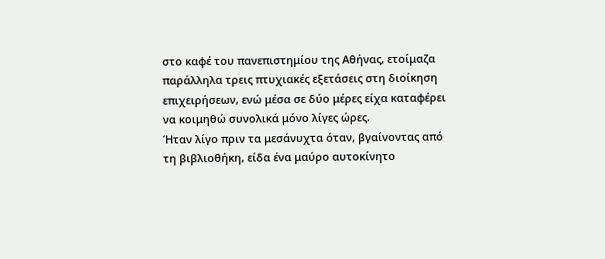στο καφέ του πανεπιστημίου της Αθήνας, ετοίμαζα παράλληλα τρεις πτυχιακές εξετάσεις στη διοίκηση επιχειρήσεων, ενώ μέσα σε δύο μέρες είχα καταφέρει να κοιμηθώ συνολικά μόνο λίγες ώρες.
Ήταν λίγο πριν τα μεσάνυχτα όταν, βγαίνοντας από τη βιβλιοθήκη, είδα ένα μαύρο αυτοκίνητο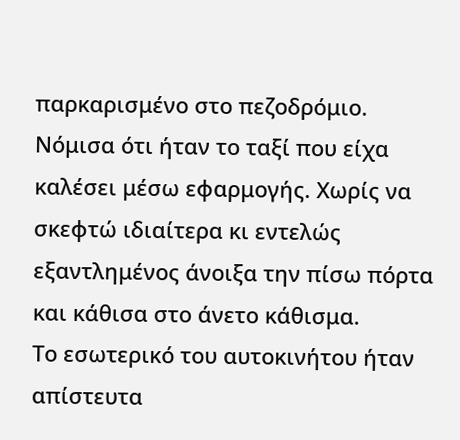παρκαρισμένο στο πεζοδρόμιο. Νόμισα ότι ήταν το ταξί που είχα καλέσει μέσω εφαρμογής. Χωρίς να σκεφτώ ιδιαίτερα κι εντελώς εξαντλημένος άνοιξα την πίσω πόρτα και κάθισα στο άνετο κάθισμα.
Το εσωτερικό του αυτοκινήτου ήταν απίστευτα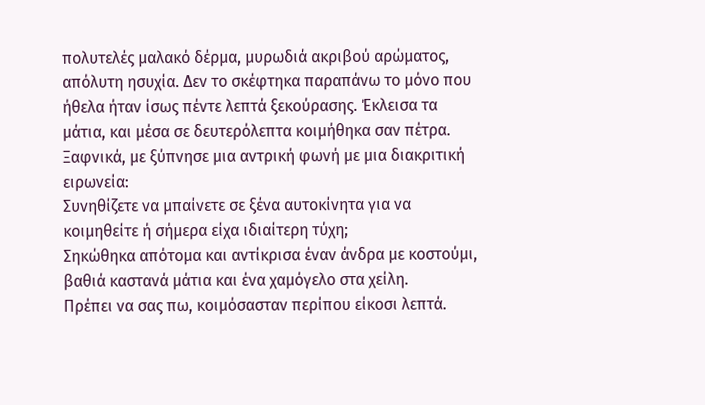πολυτελές μαλακό δέρμα, μυρωδιά ακριβού αρώματος, απόλυτη ησυχία. Δεν το σκέφτηκα παραπάνω το μόνο που ήθελα ήταν ίσως πέντε λεπτά ξεκούρασης. Έκλεισα τα μάτια, και μέσα σε δευτερόλεπτα κοιμήθηκα σαν πέτρα.
Ξαφνικά, με ξύπνησε μια αντρική φωνή με μια διακριτική ειρωνεία:
Συνηθίζετε να μπαίνετε σε ξένα αυτοκίνητα για να κοιμηθείτε ή σήμερα είχα ιδιαίτερη τύχη;
Σηκώθηκα απότομα και αντίκρισα έναν άνδρα με κοστούμι, βαθιά καστανά μάτια και ένα χαμόγελο στα χείλη.
Πρέπει να σας πω, κοιμόσασταν περίπου είκοσι λεπτά.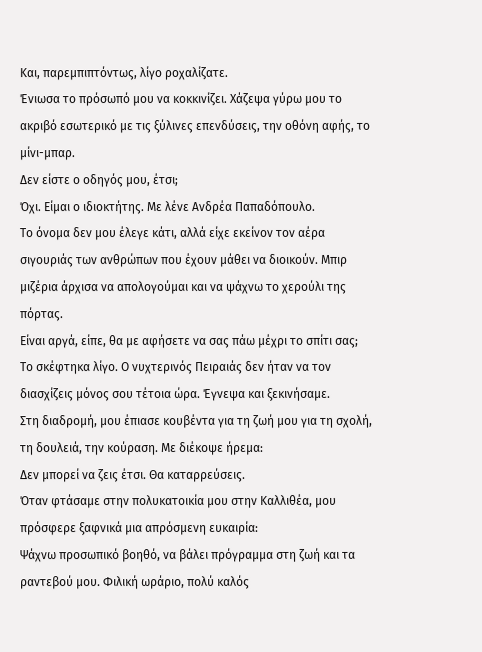Και, παρεμπιπτόντως, λίγο ροχαλίζατε.
Ένιωσα το πρόσωπό μου να κοκκινίζει. Χάζεψα γύρω μου το ακριβό εσωτερικό με τις ξύλινες επενδύσεις, την οθόνη αφής, το μίνι-μπαρ.
Δεν είστε ο οδηγός μου, έτσι;
Όχι. Είμαι ο ιδιοκτήτης. Με λένε Ανδρέα Παπαδόπουλο.
Το όνομα δεν μου έλεγε κάτι, αλλά είχε εκείνον τον αέρα σιγουριάς των ανθρώπων που έχουν μάθει να διοικούν. Μπιρ μιζέρια άρχισα να απολογούμαι και να ψάχνω το χερούλι της πόρτας.
Είναι αργά, είπε, θα με αφήσετε να σας πάω μέχρι το σπίτι σας;
Το σκέφτηκα λίγο. Ο νυχτερινός Πειραιάς δεν ήταν να τον διασχίζεις μόνος σου τέτοια ώρα. Έγνεψα και ξεκινήσαμε.
Στη διαδρομή, μου έπιασε κουβέντα για τη ζωή μου για τη σχολή, τη δουλειά, την κούραση. Με διέκοψε ήρεμα:
Δεν μπορεί να ζεις έτσι. Θα καταρρεύσεις.
Όταν φτάσαμε στην πολυκατοικία μου στην Καλλιθέα, μου πρόσφερε ξαφνικά μια απρόσμενη ευκαιρία:
Ψάχνω προσωπικό βοηθό, να βάλει πρόγραμμα στη ζωή και τα ραντεβού μου. Φιλική ωράριο, πολύ καλός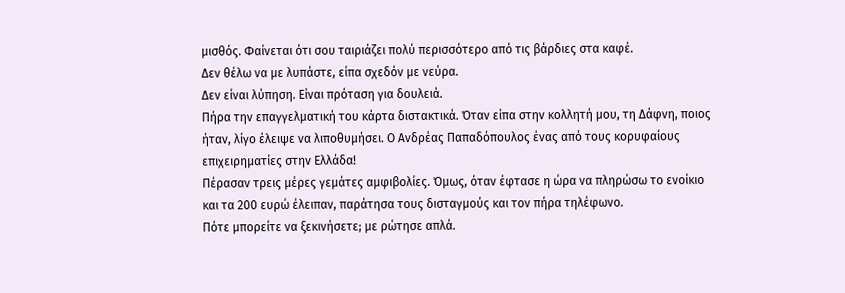μισθός. Φαίνεται ότι σου ταιριάζει πολύ περισσότερο από τις βάρδιες στα καφέ.
Δεν θέλω να με λυπάστε, είπα σχεδόν με νεύρα.
Δεν είναι λύπηση. Είναι πρόταση για δουλειά.
Πήρα την επαγγελματική του κάρτα διστακτικά. Όταν είπα στην κολλητή μου, τη Δάφνη, ποιος ήταν, λίγο έλειψε να λιποθυμήσει. Ο Ανδρέας Παπαδόπουλος ένας από τους κορυφαίους επιχειρηματίες στην Ελλάδα!
Πέρασαν τρεις μέρες γεμάτες αμφιβολίες. Όμως, όταν έφτασε η ώρα να πληρώσω το ενοίκιο και τα 200 ευρώ έλειπαν, παράτησα τους δισταγμούς και τον πήρα τηλέφωνο.
Πότε μπορείτε να ξεκινήσετε; με ρώτησε απλά.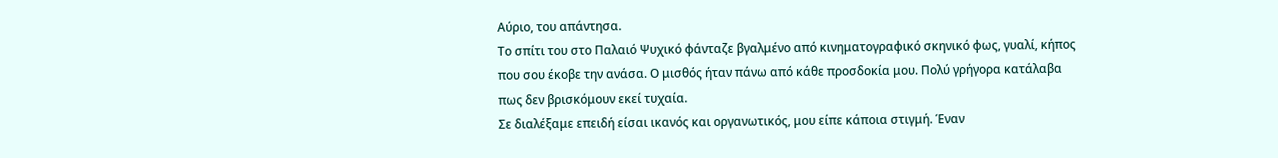Αύριο, του απάντησα.
Το σπίτι του στο Παλαιό Ψυχικό φάνταζε βγαλμένο από κινηματογραφικό σκηνικό φως, γυαλί, κήπος που σου έκοβε την ανάσα. Ο μισθός ήταν πάνω από κάθε προσδοκία μου. Πολύ γρήγορα κατάλαβα πως δεν βρισκόμουν εκεί τυχαία.
Σε διαλέξαμε επειδή είσαι ικανός και οργανωτικός, μου είπε κάποια στιγμή. Έναν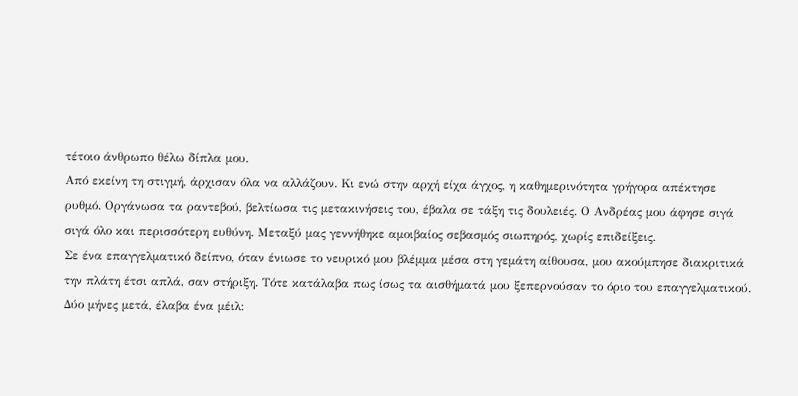τέτοιο άνθρωπο θέλω δίπλα μου.
Από εκείνη τη στιγμή, άρχισαν όλα να αλλάζουν. Κι ενώ στην αρχή είχα άγχος, η καθημερινότητα γρήγορα απέκτησε ρυθμό. Οργάνωσα τα ραντεβού, βελτίωσα τις μετακινήσεις του, έβαλα σε τάξη τις δουλειές. Ο Ανδρέας μου άφησε σιγά σιγά όλο και περισσότερη ευθύνη. Μεταξύ μας γεννήθηκε αμοιβαίος σεβασμός σιωπηρός, χωρίς επιδείξεις.
Σε ένα επαγγελματικό δείπνο, όταν ένιωσε το νευρικό μου βλέμμα μέσα στη γεμάτη αίθουσα, μου ακούμπησε διακριτικά την πλάτη έτσι απλά, σαν στήριξη. Τότε κατάλαβα πως ίσως τα αισθήματά μου ξεπερνούσαν το όριο του επαγγελματικού.
Δύο μήνες μετά, έλαβα ένα μέιλ: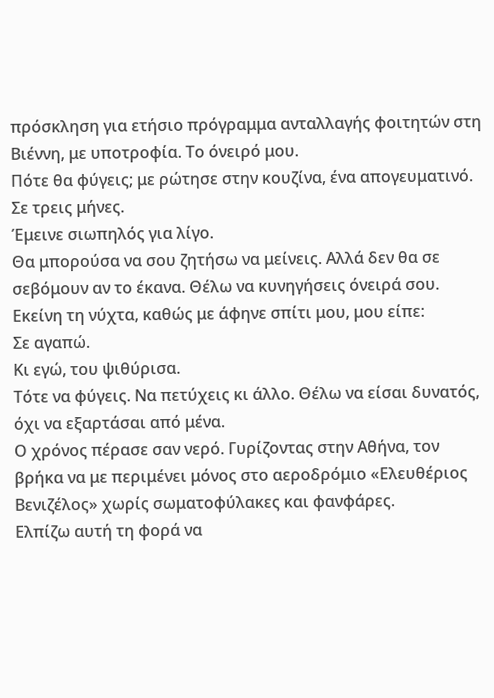πρόσκληση για ετήσιο πρόγραμμα ανταλλαγής φοιτητών στη Βιέννη, με υποτροφία. Το όνειρό μου.
Πότε θα φύγεις; με ρώτησε στην κουζίνα, ένα απογευματινό.
Σε τρεις μήνες.
Έμεινε σιωπηλός για λίγο.
Θα μπορούσα να σου ζητήσω να μείνεις. Αλλά δεν θα σε σεβόμουν αν το έκανα. Θέλω να κυνηγήσεις όνειρά σου.
Εκείνη τη νύχτα, καθώς με άφηνε σπίτι μου, μου είπε:
Σε αγαπώ.
Κι εγώ, του ψιθύρισα.
Τότε να φύγεις. Να πετύχεις κι άλλο. Θέλω να είσαι δυνατός, όχι να εξαρτάσαι από μένα.
Ο χρόνος πέρασε σαν νερό. Γυρίζοντας στην Αθήνα, τον βρήκα να με περιμένει μόνος στο αεροδρόμιο «Ελευθέριος Βενιζέλος» χωρίς σωματοφύλακες και φανφάρες.
Ελπίζω αυτή τη φορά να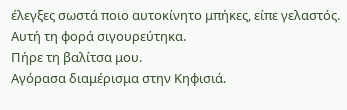έλεγξες σωστά ποιο αυτοκίνητο μπήκες, είπε γελαστός.
Αυτή τη φορά σιγουρεύτηκα.
Πήρε τη βαλίτσα μου.
Αγόρασα διαμέρισμα στην Κηφισιά.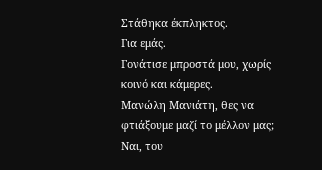Στάθηκα έκπληκτος.
Για εμάς.
Γονάτισε μπροστά μου, χωρίς κοινό και κάμερες.
Μανώλη Μανιάτη, θες να φτιάξουμε μαζί το μέλλον μας;
Ναι, του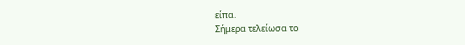είπα.
Σήμερα τελείωσα το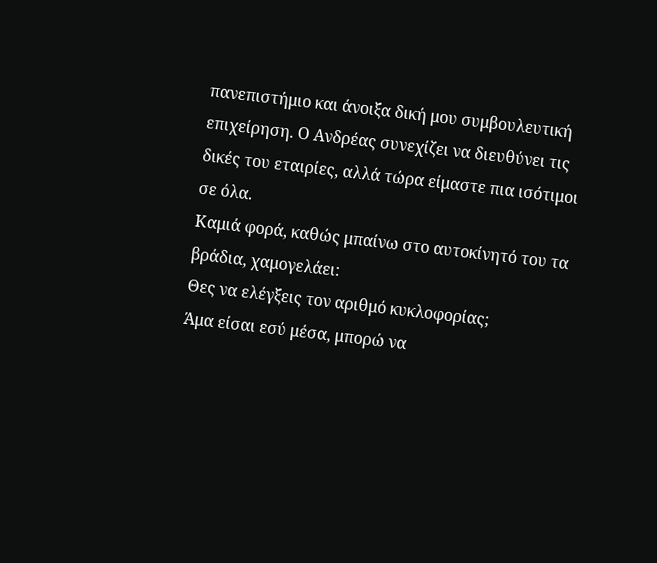πανεπιστήμιο και άνοιξα δική μου συμβουλευτική επιχείρηση. Ο Ανδρέας συνεχίζει να διευθύνει τις δικές του εταιρίες, αλλά τώρα είμαστε πια ισότιμοι σε όλα.
Καμιά φορά, καθώς μπαίνω στο αυτοκίνητό του τα βράδια, χαμογελάει:
Θες να ελέγξεις τον αριθμό κυκλοφορίας;
Άμα είσαι εσύ μέσα, μπορώ να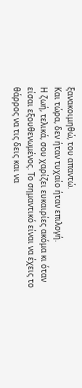ξανακοιμηθώ, του απαντώ.
Και τώρα, δεν ήταν τυχαίο ήταν επιλογή.
Η ζωή, τελικά, σου χαρίζει ευκαιρίες ακόμα κι όταν είσαι εξουθενωμένος. Το σημαντικό είναι να έχεις το θάρρος να τις δεις και να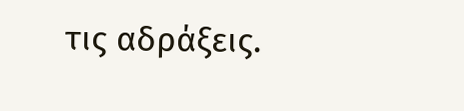τις αδράξεις.